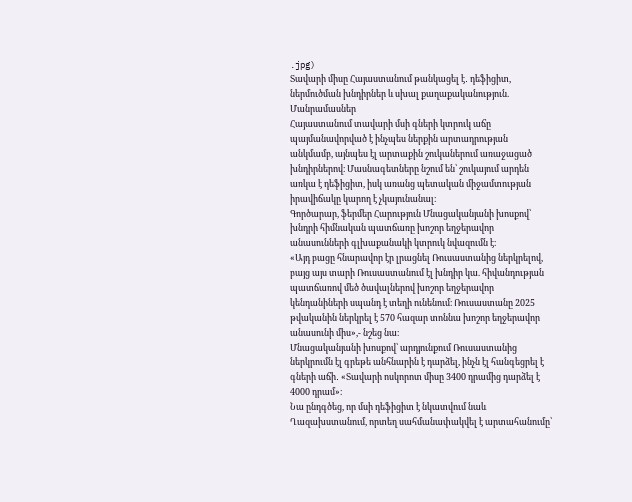.jpg)
Տավարի միսը Հայաստանում թանկացել է․ դեֆիցիտ, ներմուծման խնդիրներ և սխալ քաղաքականություն. Մանրամասներ
Հայաստանում տավարի մսի գների կտրուկ աճը պայմանավորված է ինչպես ներքին արտադրության անկմամբ, այնպես էլ արտաքին շուկաներում առաջացած խնդիրներով։ Մասնագետները նշում են՝ շուկայում արդեն առկա է դեֆիցիտ, իսկ առանց պետական միջամտության իրավիճակը կարող է չկայունանալ։
Գործարար, ֆերմեր Հարություն Մնացականյանի խոսքով՝ խնդրի հիմնական պատճառը խոշոր եղջերավոր անասունների գլխաքանակի կտրուկ նվազումն է։
«Այդ բացը հնարավոր էր լրացնել Ռուսաստանից ներկրելով, բայց այս տարի Ռուսաստանում էլ խնդիր կա. հիվանդության պատճառով մեծ ծավալներով խոշոր եղջերավոր կենդանիների սպանդ է տեղի ունենում։ Ռուսաստանը 2025 թվականին ներկրել է 570 հազար տոննա խոշոր եղջերավոր անասունի միս»,- նշեց նա։
Մնացականյանի խոսքով՝ արդյունքում Ռուսաստանից ներկրումն էլ գրեթե անհնարին է դարձել, ինչն էլ հանգեցրել է գների աճի․ «Տավարի ոսկորոտ միսը 3400 դրամից դարձել է 4000 դրամ»։
Նա ընդգծեց, որ մսի դեֆիցիտ է նկատվում նաև Ղազախստանում, որտեղ սահմանափակվել է արտահանումը՝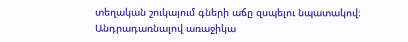տեղական շուկայում գների աճը զսպելու նպատակով։
Անդրադառնալով առաջիկա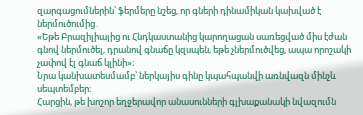զարգացումներին՝ ֆերմերը նշեց, որ գների դինամիկան կախված է ներմուծումից․
«Եթե Բրազիլիայից ու Հնդկաստանից կարողացան սառեցված միս էժան գնով ներմուծել, դրանով գնաճը կզսպեն, եթե չներմուծվեց, ապա որոշակի չափով էլ գնաճ կլինի»։
Նրա կանխատեսմամբ՝ ներկայիս գինը կպահպանվի առնվազն մինչև սեպտեմբեր։
Հարցին, թե խոշոր եղջերավոր անասունների գլխաքանակի նվազումն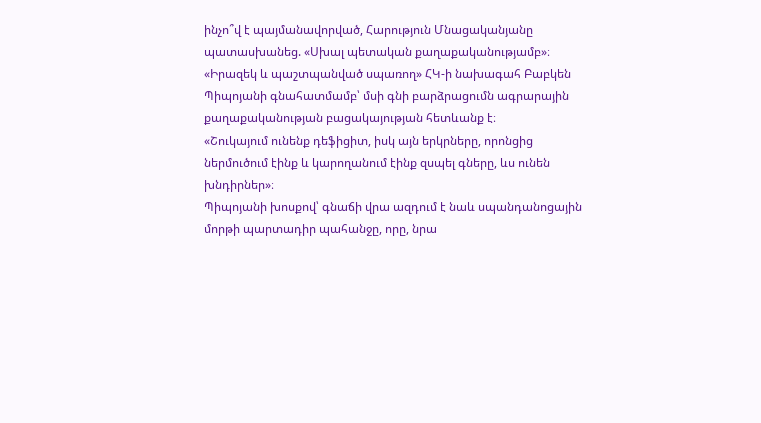ինչո՞վ է պայմանավորված, Հարություն Մնացականյանը պատասխանեց. «Սխալ պետական քաղաքականությամբ»։
«Իրազեկ և պաշտպանված սպառող» ՀԿ-ի նախագահ Բաբկեն Պիպոյանի գնահատմամբ՝ մսի գնի բարձրացումն ագրարային քաղաքականության բացակայության հետևանք է։
«Շուկայում ունենք դեֆիցիտ, իսկ այն երկրները, որոնցից ներմուծում էինք և կարողանում էինք զսպել գները, ևս ունեն խնդիրներ»։
Պիպոյանի խոսքով՝ գնաճի վրա ազդում է նաև սպանդանոցային մորթի պարտադիր պահանջը, որը, նրա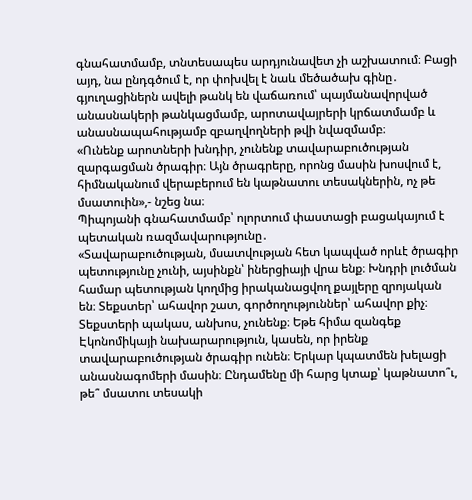գնահատմամբ, տնտեսապես արդյունավետ չի աշխատում։ Բացի այդ, նա ընդգծում է, որ փոխվել է նաև մեծածախ գինը․ գյուղացիներն ավելի թանկ են վաճառում՝ պայմանավորված անասնակերի թանկացմամբ, արոտավայրերի կրճատմամբ և անասնապահությամբ զբաղվողների թվի նվազմամբ։
«Ունենք արոտների խնդիր, չունենք տավարաբուծության զարգացման ծրագիր։ Այն ծրագրերը, որոնց մասին խոսվում է, հիմնականում վերաբերում են կաթնատու տեսակներին, ոչ թե մսատուին»,- նշեց նա։
Պիպոյանի գնահատմամբ՝ ոլորտում փաստացի բացակայում է պետական ռազմավարությունը․
«Տավարաբուծության, մսատվության հետ կապված որևէ ծրագիր պետությունը չունի, այսինքն՝ իներցիայի վրա ենք։ Խնդրի լուծման համար պետության կողմից իրականացվող քայլերը զրոյական են։ Տեքստեր՝ ահավոր շատ, գործողություններ՝ ահավոր քիչ։ Տեքստերի պակաս, անխոս, չունենք։ Եթե հիմա զանգեք Էկոնոմիկայի նախարարություն, կասեն, որ իրենք տավարաբուծության ծրագիր ունեն։ Երկար կպատմեն խելացի անասնագոմերի մասին։ Ընդամենը մի հարց կտաք՝ կաթնատո՞ւ, թե՞ մսատու տեսակի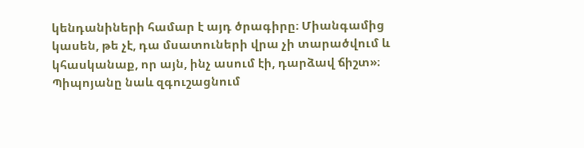կենդանիների համար է այդ ծրագիրը։ Միանգամից կասեն, թե չէ, դա մսատուների վրա չի տարածվում և կհասկանաք, որ այն, ինչ ասում էի, դարձավ ճիշտ»։
Պիպոյանը նաև զգուշացնում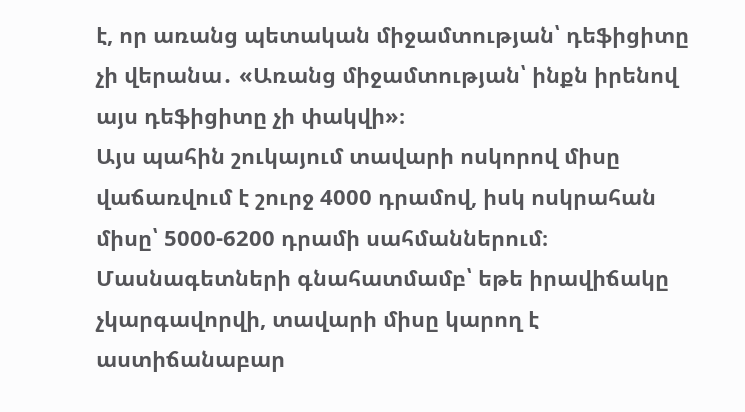է, որ առանց պետական միջամտության՝ դեֆիցիտը չի վերանա․ «Առանց միջամտության՝ ինքն իրենով այս դեֆիցիտը չի փակվի»։
Այս պահին շուկայում տավարի ոսկորով միսը վաճառվում է շուրջ 4000 դրամով, իսկ ոսկրահան միսը՝ 5000-6200 դրամի սահմաններում։
Մասնագետների գնահատմամբ՝ եթե իրավիճակը չկարգավորվի, տավարի միսը կարող է աստիճանաբար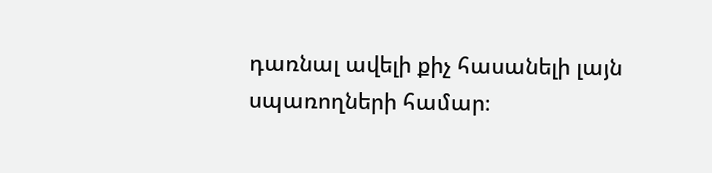դառնալ ավելի քիչ հասանելի լայն սպառողների համար։